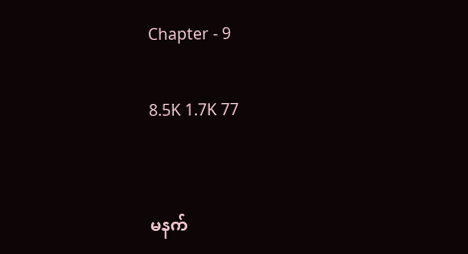Chapter - 9

8.5K 1.7K 77


မနက်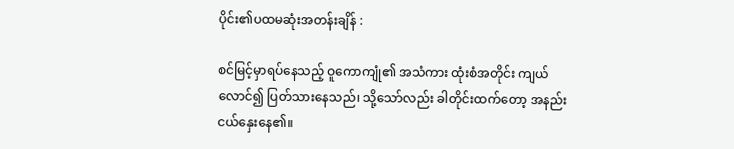ပိုင်း၏ပထမဆုံးအတန်းချိန် :

စင်မြင့်မှာရပ်နေသည့် ဝူကောကျုံ၏ အသံကား ထုံးစံအတိုင်း ကျယ်လောင်၍ ပြတ်သားနေ‌သည်၊ သို့သော်လည်း ခါတိုင်းထက်တော့ အနည်းငယ်နှေးနေ၏။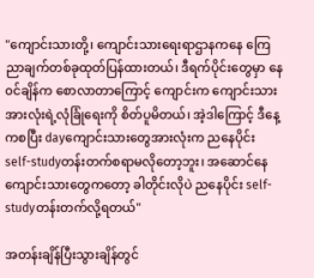"ကျောင်းသားတို့၊ ကျောင်းသားရေးရာဌာနကနေ ကြေညာချက်တစ်ခုထုတ်ပြန်ထားတယ်၊ ဒီရက်‌ပိုင်းတွေမှာ ‌နေ၀င်ချိန်က စောလာတာကြောင့် ကျောင်းက ကျောင်းသားအားလုံးရဲ့လုံခြုံ‌ရေးကို စိတ်ပူမိတယ်၊ အဲ့ဒါကြောင့် ဒီနေ့ကစပြီး dayကျောင်းသားတွေအားလုံးက ညနေပိုင်း self-studyတန်းတက်စရာမလို‌တော့ဘူး၊ အဆောင်နေကျောင်းသားတွေကတော့ ခါတိုင်းလိုပဲ ညနေပိုင်း self-studyတန်းတက်လို့ရတယ်"

အတန်းချိန်ပြီးသွားချိန်တွင်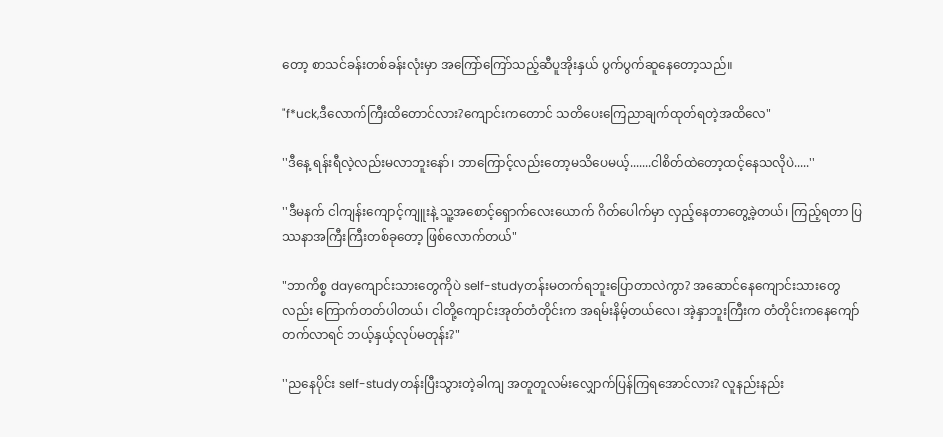တော့ စာသင်ခန်းတစ်ခန်းလုံးမှာ အကြော်ကြော်သည့်ဆီပူအိုးနှယ် ပွက်ပွက်ဆူနေတော့သည်။

"f*uck,ဒီလောက်ကြီးထိတောင်လား?ကျောင်းကတောင် သတိပေးကြေညာချက်ထုတ်ရတဲ့အထိလေ"

''ဒီနေ့ ရန်းရီလဲ့လည်းမလာဘူးနော်၊ ဘာကြောင့်လည်းတော့မသိပေမယ့်.......ငါစိတ်ထဲတော့ထင့်နေသလိုပဲ.....''

''ဒီမနက် ငါကျန်းကျောင့်ကျူးနဲ့ သူ့အစောင့်ရှောက်လေးယောက် ဂိတ်ပေါက်မှာ လှည့်နေတာတွေ့ခဲ့တယ်၊ ကြည့်ရတာ ပြဿနာအကြီးကြီးတစ်ခုတော့ ဖြစ်လောက်တယ်"

"ဘာကိစ္စ dayကျောင်းသားတွေကိုပဲ self-studyတန်းမတက်ရဘူးပြောတာလဲကွာ? အဆောင်နေကျောင်းသားတွေလည်း ကြောက်တတ်ပါတယ်၊ ငါတို့ကျောင်းအုတ်တံတိုင်းက အရမ်းနိမ့်တယ်လေ၊ အဲ့နှာဘူးကြီးက တံတိုင်းကနေကျော်တက်လာရင် ဘယ့်နှယ့်လုပ်မတုန်း?"

''ညနေပိုင်း self-studyတန်းပြီးသွားတဲ့ခါကျ အတူတူလမ်းလျှောက်ပြန်ကြရအောင်လား? လူနည်းနည်း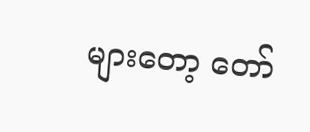များတော့ ‌တော်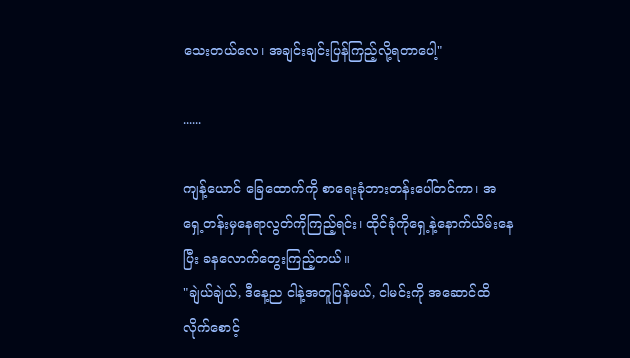သေးတယ်လေ၊ အချင်းချင်းပြန်ကြည့်လို့ရတာပေါ့"

......

ကျန့်ယောင် ခြေထောက်ကို စာရေးခုံဘားတန်းပေါ်တင်ကာ၊ အရှေ့တန်းမှနေရာလွတ်ကိုကြည့်ရင်း၊ ထိုင်ခုံကို‌ရှေ့နဲ့နောက်ယိမ်းနေပြီး ခနလောက်တွေးကြည့်တယ်။
"ချဲယ်ချဲယ်, ဒီနေ့ည ငါနဲ့အတူပြန်မယ်, ငါမင်းကို အဆောင်ထိလိုက်စောင့်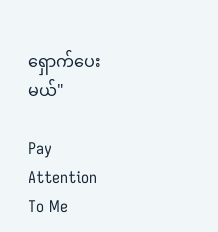ရှောက်ပေးမယ်"

Pay Attention To Me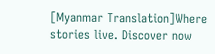[Myanmar Translation]Where stories live. Discover now